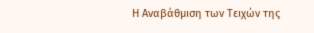Η Αναβάθμιση των Τειχών της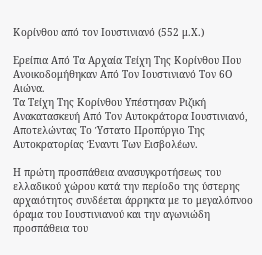Κορίνθου από τον Ιουστινιανό (552 μ.Χ.)

Ερείπια Από Τα Αρχαία Τείχη Της Κορίνθου Που Ανοικοδομήθηκαν Από Τον Ιουστινιανό Τον 6Ο Αιώνα.
Τα Τείχη Της Κορίνθου Υπέστησαν Ριζική Ανακατασκευή Από Τον Αυτοκράτορα Ιουστινιανό, Αποτελώντας Το Ύστατο Προπύργιο Της Αυτοκρατορίας Έναντι Των Εισβολέων.

Η πρώτη προσπάθεια ανασυγκροτήσεως του ελλαδικού χώρου κατά την περίοδο της ύστερης αρχαιότητος συνδέεται άρρηκτα με το μεγαλόπνοο όραμα του Ιουστινιανού και την αγωνιώδη προσπάθεια του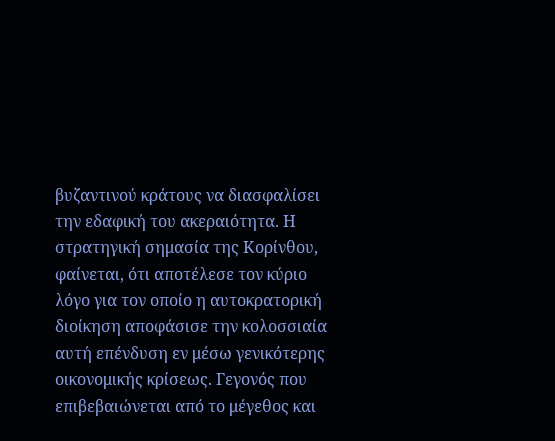βυζαντινού κράτους να διασφαλίσει την εδαφική του ακεραιότητα. Η στρατηγική σημασία της Κορίνθου, φαίνεται, ότι αποτέλεσε τον κύριο λόγο για τον οποίο η αυτοκρατορική διοίκηση αποφάσισε την κολοσσιαία αυτή επένδυση εν μέσω γενικότερης οικονομικής κρίσεως. Γεγονός που επιβεβαιώνεται από το μέγεθος και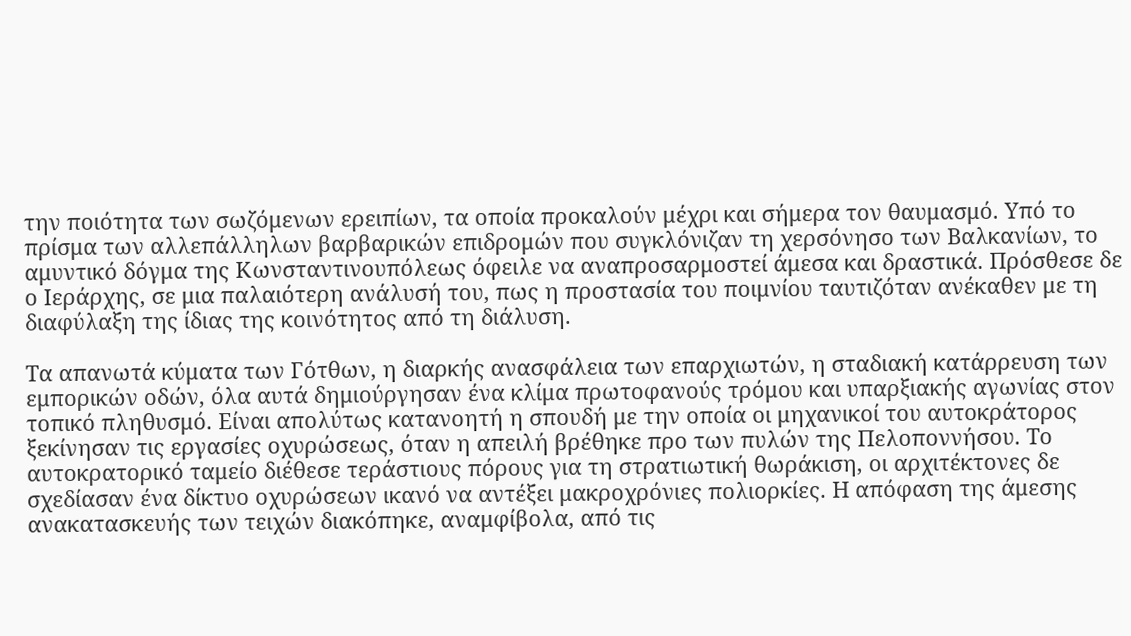την ποιότητα των σωζόμενων ερειπίων, τα οποία προκαλούν μέχρι και σήμερα τον θαυμασμό. Υπό το πρίσμα των αλλεπάλληλων βαρβαρικών επιδρομών που συγκλόνιζαν τη χερσόνησο των Βαλκανίων, το αμυντικό δόγμα της Κωνσταντινουπόλεως όφειλε να αναπροσαρμοστεί άμεσα και δραστικά. Πρόσθεσε δε ο Ιεράρχης, σε μια παλαιότερη ανάλυσή του, πως η προστασία του ποιμνίου ταυτιζόταν ανέκαθεν με τη διαφύλαξη της ίδιας της κοινότητος από τη διάλυση.

Τα απανωτά κύματα των Γότθων, η διαρκής ανασφάλεια των επαρχιωτών, η σταδιακή κατάρρευση των εμπορικών οδών, όλα αυτά δημιούργησαν ένα κλίμα πρωτοφανούς τρόμου και υπαρξιακής αγωνίας στον τοπικό πληθυσμό. Είναι απολύτως κατανοητή η σπουδή με την οποία οι μηχανικοί του αυτοκράτορος ξεκίνησαν τις εργασίες οχυρώσεως, όταν η απειλή βρέθηκε προ των πυλών της Πελοποννήσου. Το αυτοκρατορικό ταμείο διέθεσε τεράστιους πόρους για τη στρατιωτική θωράκιση, οι αρχιτέκτονες δε σχεδίασαν ένα δίκτυο οχυρώσεων ικανό να αντέξει μακροχρόνιες πολιορκίες. Η απόφαση της άμεσης ανακατασκευής των τειχών διακόπηκε, αναμφίβολα, από τις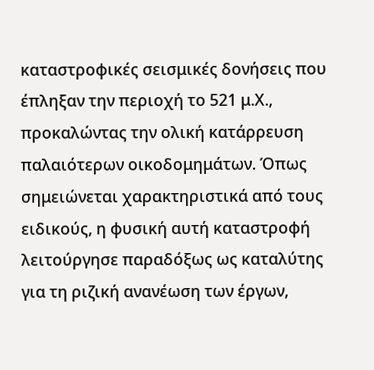καταστροφικές σεισμικές δονήσεις που έπληξαν την περιοχή το 521 μ.Χ., προκαλώντας την ολική κατάρρευση παλαιότερων οικοδομημάτων. Όπως σημειώνεται χαρακτηριστικά από τους ειδικούς, η φυσική αυτή καταστροφή λειτούργησε παραδόξως ως καταλύτης για τη ριζική ανανέωση των έργων,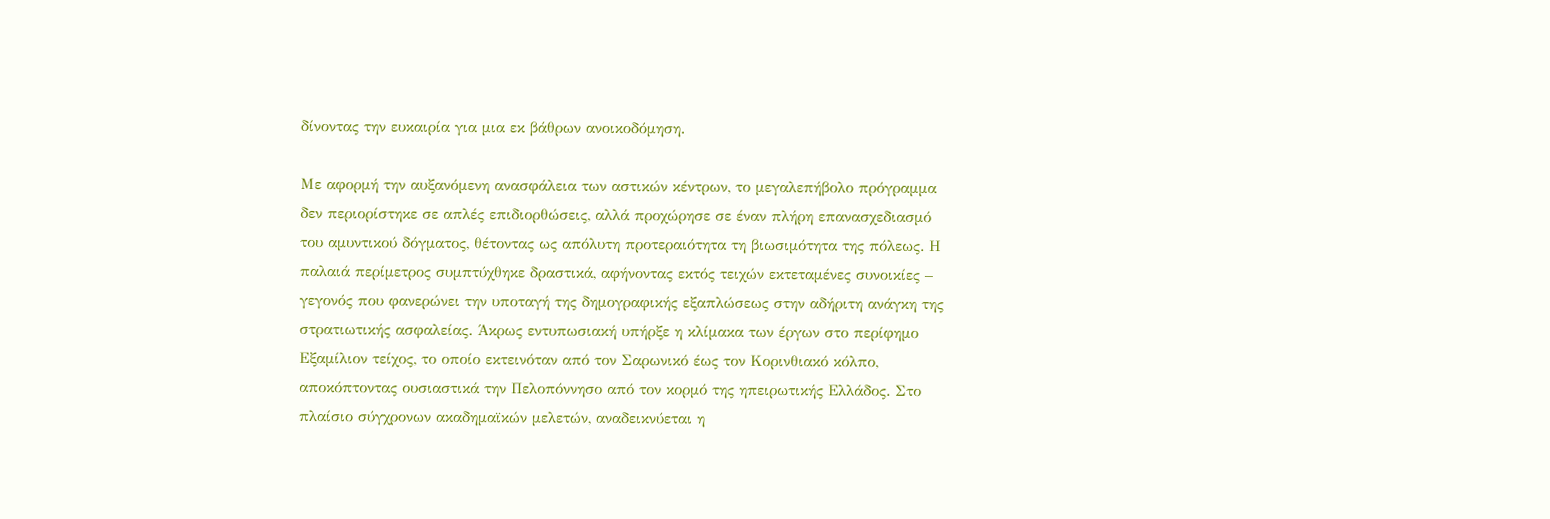δίνοντας την ευκαιρία για μια εκ βάθρων ανοικοδόμηση.

Με αφορμή την αυξανόμενη ανασφάλεια των αστικών κέντρων, το μεγαλεπήβολο πρόγραμμα δεν περιορίστηκε σε απλές επιδιορθώσεις, αλλά προχώρησε σε έναν πλήρη επανασχεδιασμό του αμυντικού δόγματος, θέτοντας ως απόλυτη προτεραιότητα τη βιωσιμότητα της πόλεως. Η παλαιά περίμετρος συμπτύχθηκε δραστικά, αφήνοντας εκτός τειχών εκτεταμένες συνοικίες – γεγονός που φανερώνει την υποταγή της δημογραφικής εξαπλώσεως στην αδήριτη ανάγκη της στρατιωτικής ασφαλείας. Άκρως εντυπωσιακή υπήρξε η κλίμακα των έργων στο περίφημο Εξαμίλιον τείχος, το οποίο εκτεινόταν από τον Σαρωνικό έως τον Κορινθιακό κόλπο, αποκόπτοντας ουσιαστικά την Πελοπόννησο από τον κορμό της ηπειρωτικής Ελλάδος. Στο πλαίσιο σύγχρονων ακαδημαϊκών μελετών, αναδεικνύεται η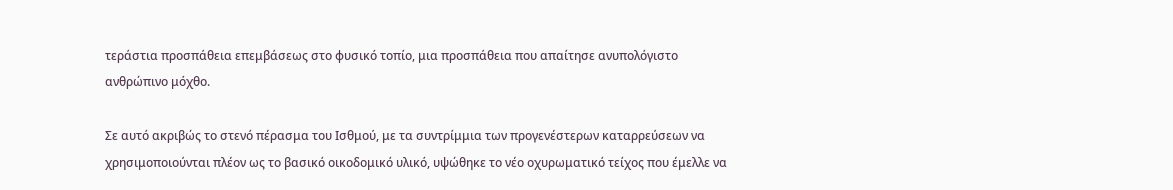τεράστια προσπάθεια επεμβάσεως στο φυσικό τοπίο, μια προσπάθεια που απαίτησε ανυπολόγιστο ανθρώπινο μόχθο.

Σε αυτό ακριβώς το στενό πέρασμα του Ισθμού, με τα συντρίμμια των προγενέστερων καταρρεύσεων να χρησιμοποιούνται πλέον ως το βασικό οικοδομικό υλικό, υψώθηκε το νέο οχυρωματικό τείχος που έμελλε να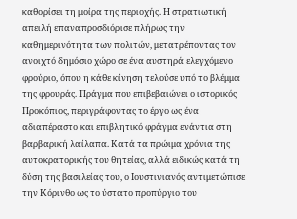καθορίσει τη μοίρα της περιοχής. Η στρατιωτική απειλή επαναπροσδιόρισε πλήρως την καθημερινότητα των πολιτών, μετατρέποντας τον ανοιχτό δημόσιο χώρο σε ένα αυστηρά ελεγχόμενο φρούριο, όπου η κάθε κίνηση τελούσε υπό το βλέμμα της φρουράς. Πράγμα που επιβεβαιώνει ο ιστορικός Προκόπιος, περιγράφοντας το έργο ως ένα αδιαπέραστο και επιβλητικό φράγμα ενάντια στη βαρβαρική λαίλαπα. Κατά τα πρώιμα χρόνια της αυτοκρατορικής του θητείας, αλλά ειδικώς κατά τη δύση της βασιλείας του, ο Ιουστινιανός αντιμετώπισε την Κόρινθο ως το ύστατο προπύργιο του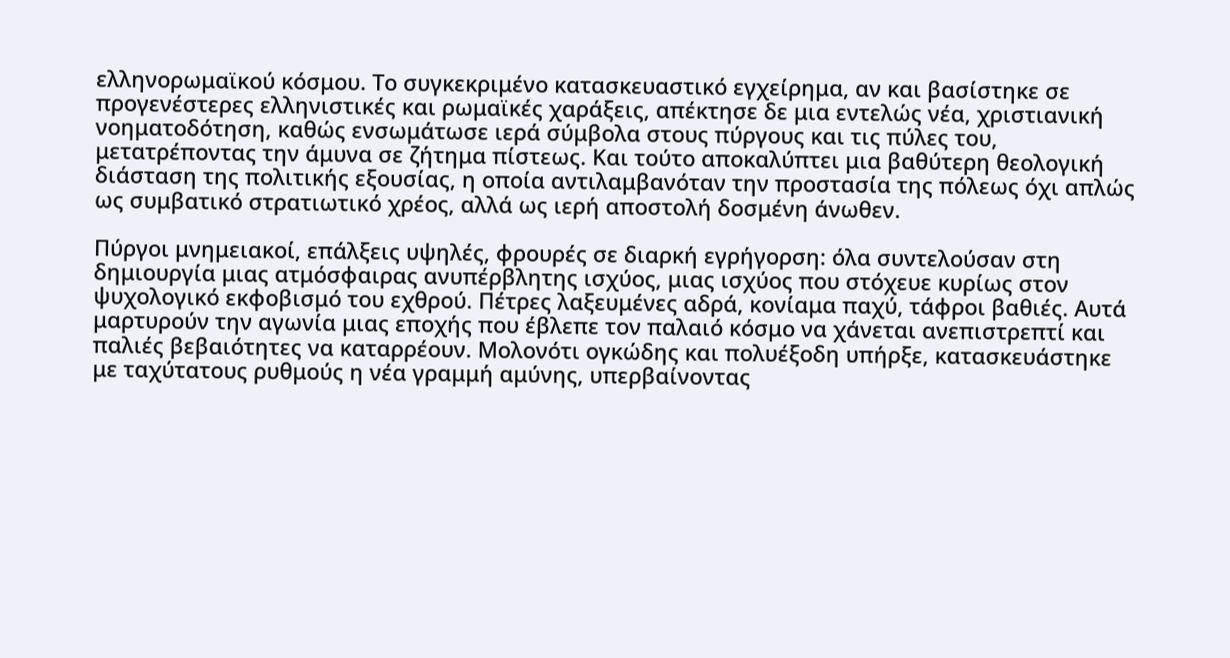ελληνορωμαϊκού κόσμου. Το συγκεκριμένο κατασκευαστικό εγχείρημα, αν και βασίστηκε σε προγενέστερες ελληνιστικές και ρωμαϊκές χαράξεις, απέκτησε δε μια εντελώς νέα, χριστιανική νοηματοδότηση, καθώς ενσωμάτωσε ιερά σύμβολα στους πύργους και τις πύλες του, μετατρέποντας την άμυνα σε ζήτημα πίστεως. Και τούτο αποκαλύπτει μια βαθύτερη θεολογική διάσταση της πολιτικής εξουσίας, η οποία αντιλαμβανόταν την προστασία της πόλεως όχι απλώς ως συμβατικό στρατιωτικό χρέος, αλλά ως ιερή αποστολή δοσμένη άνωθεν.

Πύργοι μνημειακοί, επάλξεις υψηλές, φρουρές σε διαρκή εγρήγορση: όλα συντελούσαν στη δημιουργία μιας ατμόσφαιρας ανυπέρβλητης ισχύος, μιας ισχύος που στόχευε κυρίως στον ψυχολογικό εκφοβισμό του εχθρού. Πέτρες λαξευμένες αδρά, κονίαμα παχύ, τάφροι βαθιές. Αυτά μαρτυρούν την αγωνία μιας εποχής που έβλεπε τον παλαιό κόσμο να χάνεται ανεπιστρεπτί και παλιές βεβαιότητες να καταρρέουν. Μολονότι ογκώδης και πολυέξοδη υπήρξε, κατασκευάστηκε με ταχύτατους ρυθμούς η νέα γραμμή αμύνης, υπερβαίνοντας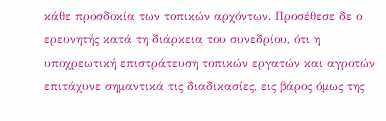κάθε προσδοκία των τοπικών αρχόντων. Προσέθεσε δε ο ερευνητής κατά τη διάρκεια του συνεδρίου, ότι η υποχρεωτική επιστράτευση τοπικών εργατών και αγροτών επιτάχυνε σημαντικά τις διαδικασίες, εις βάρος όμως της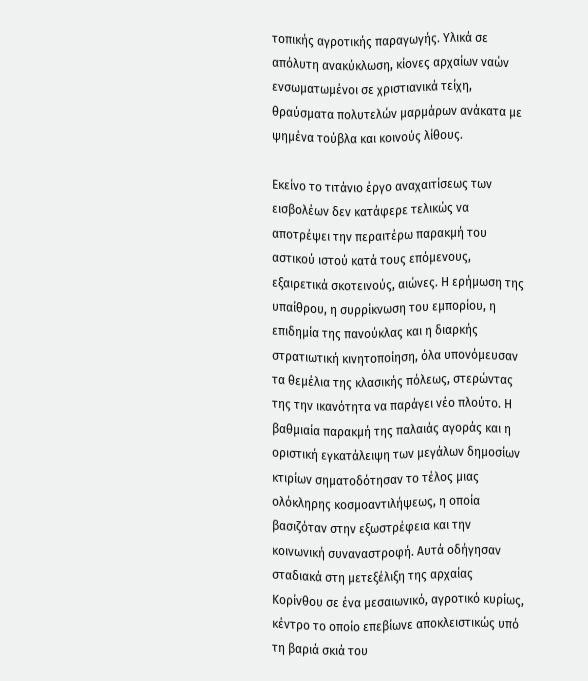τοπικής αγροτικής παραγωγής. Υλικά σε απόλυτη ανακύκλωση, κίονες αρχαίων ναών ενσωματωμένοι σε χριστιανικά τείχη, θραύσματα πολυτελών μαρμάρων ανάκατα με ψημένα τούβλα και κοινούς λίθους.

Εκείνο το τιτάνιο έργο αναχαιτίσεως των εισβολέων δεν κατάφερε τελικώς να αποτρέψει την περαιτέρω παρακμή του αστικού ιστού κατά τους επόμενους, εξαιρετικά σκοτεινούς, αιώνες. Η ερήμωση της υπαίθρου, η συρρίκνωση του εμπορίου, η επιδημία της πανούκλας και η διαρκής στρατιωτική κινητοποίηση, όλα υπονόμευσαν τα θεμέλια της κλασικής πόλεως, στερώντας της την ικανότητα να παράγει νέο πλούτο. Η βαθμιαία παρακμή της παλαιάς αγοράς και η οριστική εγκατάλειψη των μεγάλων δημοσίων κτιρίων σηματοδότησαν το τέλος μιας ολόκληρης κοσμοαντιλήψεως, η οποία βασιζόταν στην εξωστρέφεια και την κοινωνική συναναστροφή. Αυτά οδήγησαν σταδιακά στη μετεξέλιξη της αρχαίας Κορίνθου σε ένα μεσαιωνικό, αγροτικό κυρίως, κέντρο το οποίο επεβίωνε αποκλειστικώς υπό τη βαριά σκιά του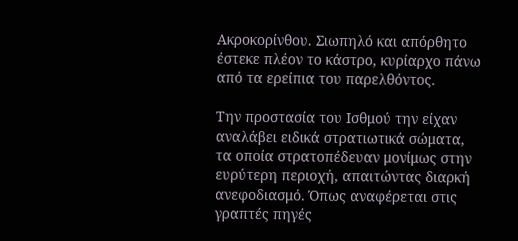Ακροκορίνθου. Σιωπηλό και απόρθητο έστεκε πλέον το κάστρο, κυρίαρχο πάνω από τα ερείπια του παρελθόντος.

Την προστασία του Ισθμού την είχαν αναλάβει ειδικά στρατιωτικά σώματα, τα οποία στρατοπέδευαν μονίμως στην ευρύτερη περιοχή, απαιτώντας διαρκή ανεφοδιασμό. Όπως αναφέρεται στις γραπτές πηγές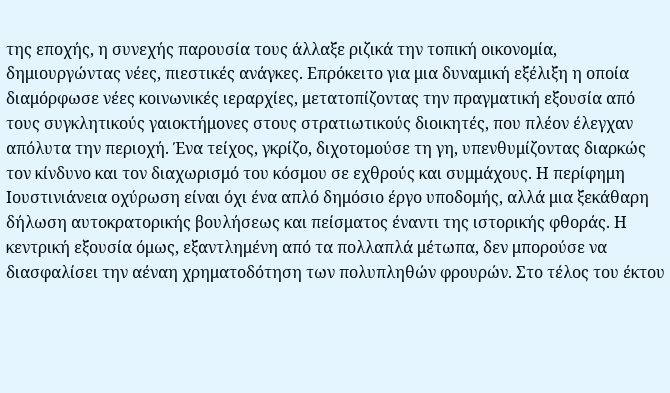της εποχής, η συνεχής παρουσία τους άλλαξε ριζικά την τοπική οικονομία, δημιουργώντας νέες, πιεστικές ανάγκες. Επρόκειτο για μια δυναμική εξέλιξη η οποία διαμόρφωσε νέες κοινωνικές ιεραρχίες, μετατοπίζοντας την πραγματική εξουσία από τους συγκλητικούς γαιοκτήμονες στους στρατιωτικούς διοικητές, που πλέον έλεγχαν απόλυτα την περιοχή. Ένα τείχος, γκρίζο, διχοτομούσε τη γη, υπενθυμίζοντας διαρκώς τον κίνδυνο και τον διαχωρισμό του κόσμου σε εχθρούς και συμμάχους. Η περίφημη Ιουστινιάνεια οχύρωση είναι όχι ένα απλό δημόσιο έργο υποδομής, αλλά μια ξεκάθαρη δήλωση αυτοκρατορικής βουλήσεως και πείσματος έναντι της ιστορικής φθοράς. Η κεντρική εξουσία όμως, εξαντλημένη από τα πολλαπλά μέτωπα, δεν μπορούσε να διασφαλίσει την αέναη χρηματοδότηση των πολυπληθών φρουρών. Στο τέλος του έκτου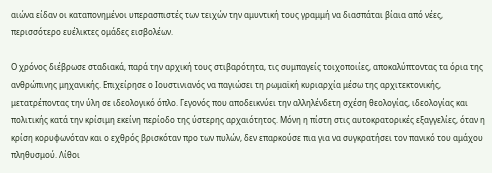αιώνα είδαν οι καταπονημένοι υπερασπιστές των τειχών την αμυντική τους γραμμή να διασπάται βίαια από νέες, περισσότερο ευέλικτες ομάδες εισβολέων.

Ο χρόνος διέβρωσε σταδιακά, παρά την αρχική τους στιβαρότητα, τις συμπαγείς τοιχοποιίες, αποκαλύπτοντας τα όρια της ανθρώπινης μηχανικής. Επιχείρησε ο Ιουστινιανός να παγιώσει τη ρωμαϊκή κυριαρχία μέσω της αρχιτεκτονικής, μετατρέποντας την ύλη σε ιδεολογικό όπλο. Γεγονός που αποδεικνύει την αλληλένδετη σχέση θεολογίας, ιδεολογίας και πολιτικής κατά την κρίσιμη εκείνη περίοδο της ύστερης αρχαιότητος. Μόνη η πίστη στις αυτοκρατορικές εξαγγελίες, όταν η κρίση κορυφωνόταν και ο εχθρός βρισκόταν προ των πυλών, δεν επαρκούσε πια για να συγκρατήσει τον πανικό του αμάχου πληθυσμού. Λίθοι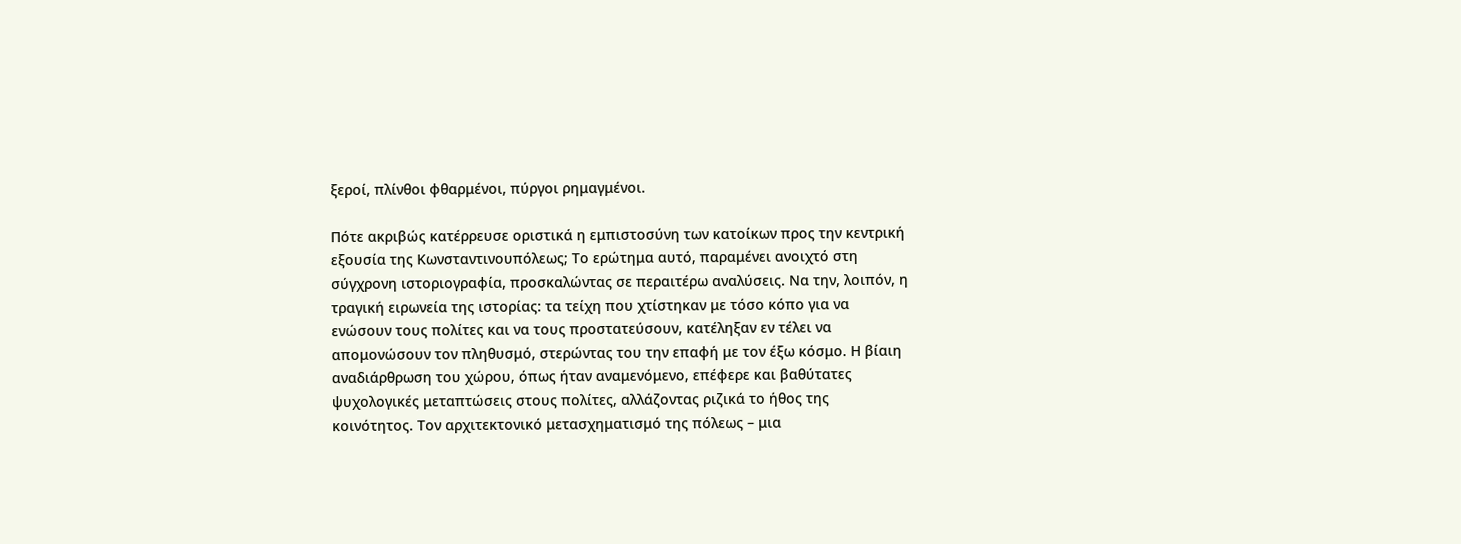ξεροί, πλίνθοι φθαρμένοι, πύργοι ρημαγμένοι.

Πότε ακριβώς κατέρρευσε οριστικά η εμπιστοσύνη των κατοίκων προς την κεντρική εξουσία της Κωνσταντινουπόλεως; Το ερώτημα αυτό, παραμένει ανοιχτό στη σύγχρονη ιστοριογραφία, προσκαλώντας σε περαιτέρω αναλύσεις. Να την, λοιπόν, η τραγική ειρωνεία της ιστορίας: τα τείχη που χτίστηκαν με τόσο κόπο για να ενώσουν τους πολίτες και να τους προστατεύσουν, κατέληξαν εν τέλει να απομονώσουν τον πληθυσμό, στερώντας του την επαφή με τον έξω κόσμο. Η βίαιη αναδιάρθρωση του χώρου, όπως ήταν αναμενόμενο, επέφερε και βαθύτατες ψυχολογικές μεταπτώσεις στους πολίτες, αλλάζοντας ριζικά το ήθος της κοινότητος. Τον αρχιτεκτονικό μετασχηματισμό της πόλεως – μια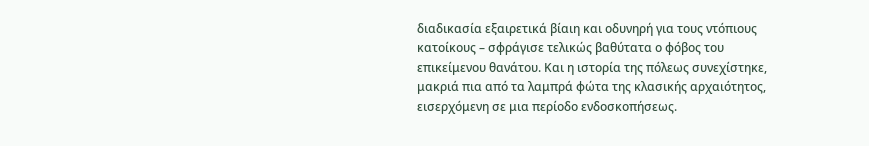διαδικασία εξαιρετικά βίαιη και οδυνηρή για τους ντόπιους κατοίκους – σφράγισε τελικώς βαθύτατα ο φόβος του επικείμενου θανάτου. Και η ιστορία της πόλεως συνεχίστηκε, μακριά πια από τα λαμπρά φώτα της κλασικής αρχαιότητος, εισερχόμενη σε μια περίοδο ενδοσκοπήσεως.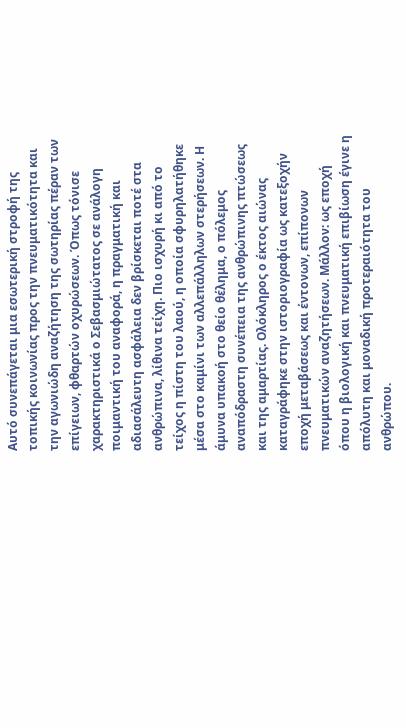Αυτό συνεπάγεται μια εσωτερική στροφή της τοπικής κοινωνίας προς την πνευματικότητα και την αγωνιώδη αναζήτηση της σωτηρίας πέραν των επίγειων, φθαρτών οχυρώσεων. Όπως τόνισε χαρακτηριστικά ο Σεβασμιώτατος σε ανάλογη ποιμαντική του αναφορά, η πραγματική και αδιασάλευτη ασφάλεια δεν βρίσκεται ποτέ στα ανθρώπινα, λίθινα τείχη. Πιο ισχυρή κι από το τείχος η πίστη του λαού, η οποία σφυρηλατήθηκε μέσα στο καμίνι των αλλεπάλληλων στερήσεων. Η άμυνα υπακοή στο θείο θέλημα, ο πόλεμος αναπόδραστη συνέπεια της ανθρώπινης πτώσεως και της αμαρτίας. Ολόκληρος ο έκτος αιώνας καταγράφηκε στην ιστοριογραφία ως κατεξοχήν εποχή μεταβάσεως και έντονων, επίπονων πνευματικών αναζητήσεων. Μάλλον: ως εποχή όπου η βιολογική και πνευματική επιβίωση έγινε η απόλυτη και μοναδική προτεραιότητα του ανθρώπου.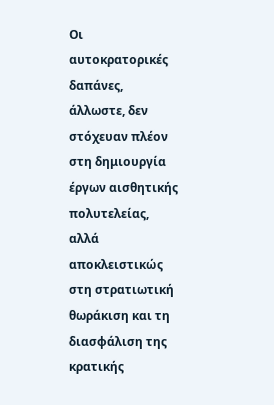Οι αυτοκρατορικές δαπάνες, άλλωστε, δεν στόχευαν πλέον στη δημιουργία έργων αισθητικής πολυτελείας, αλλά αποκλειστικώς στη στρατιωτική θωράκιση και τη διασφάλιση της κρατικής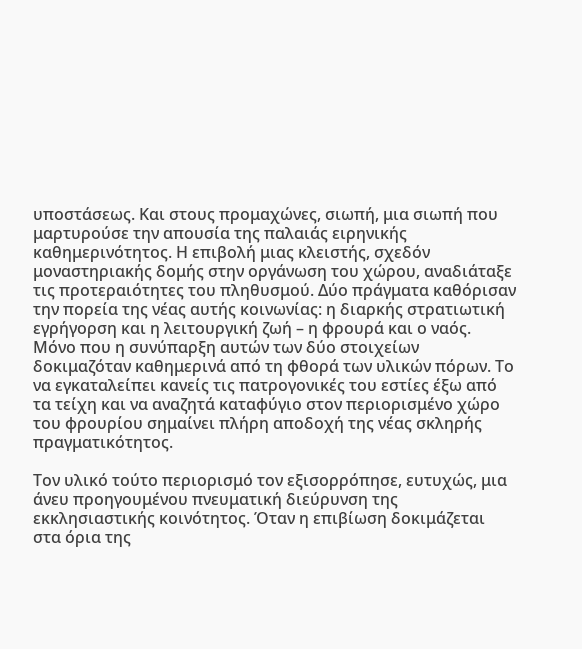υποστάσεως. Και στους προμαχώνες, σιωπή, μια σιωπή που μαρτυρούσε την απουσία της παλαιάς ειρηνικής καθημερινότητος. Η επιβολή μιας κλειστής, σχεδόν μοναστηριακής δομής στην οργάνωση του χώρου, αναδιάταξε τις προτεραιότητες του πληθυσμού. Δύο πράγματα καθόρισαν την πορεία της νέας αυτής κοινωνίας: η διαρκής στρατιωτική εγρήγορση και η λειτουργική ζωή – η φρουρά και ο ναός. Μόνο που η συνύπαρξη αυτών των δύο στοιχείων δοκιμαζόταν καθημερινά από τη φθορά των υλικών πόρων. Το να εγκαταλείπει κανείς τις πατρογονικές του εστίες έξω από τα τείχη και να αναζητά καταφύγιο στον περιορισμένο χώρο του φρουρίου σημαίνει πλήρη αποδοχή της νέας σκληρής πραγματικότητος.

Τον υλικό τούτο περιορισμό τον εξισορρόπησε, ευτυχώς, μια άνευ προηγουμένου πνευματική διεύρυνση της εκκλησιαστικής κοινότητος. Όταν η επιβίωση δοκιμάζεται στα όρια της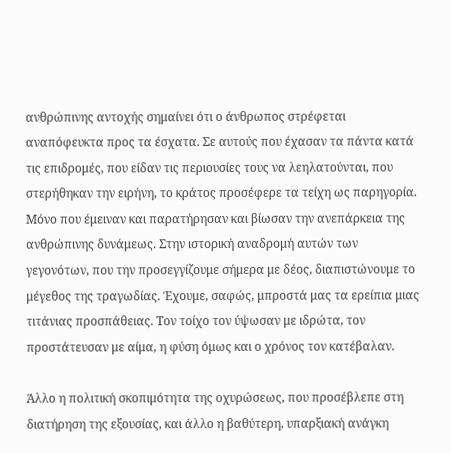ανθρώπινης αντοχής σημαίνει ότι ο άνθρωπος στρέφεται αναπόφευκτα προς τα έσχατα. Σε αυτούς που έχασαν τα πάντα κατά τις επιδρομές, που είδαν τις περιουσίες τους να λεηλατούνται, που στερήθηκαν την ειρήνη, το κράτος προσέφερε τα τείχη ως παρηγορία. Μόνο που έμειναν και παρατήρησαν και βίωσαν την ανεπάρκεια της ανθρώπινης δυνάμεως. Στην ιστορική αναδρομή αυτών των γεγονότων, που την προσεγγίζουμε σήμερα με δέος, διαπιστώνουμε το μέγεθος της τραγωδίας. Έχουμε, σαφώς, μπροστά μας τα ερείπια μιας τιτάνιας προσπάθειας. Τον τοίχο τον ύψωσαν με ιδρώτα, τον προστάτευσαν με αίμα, η φύση όμως και ο χρόνος τον κατέβαλαν.

Άλλο η πολιτική σκοπιμότητα της οχυρώσεως, που προσέβλεπε στη διατήρηση της εξουσίας, και άλλο η βαθύτερη, υπαρξιακή ανάγκη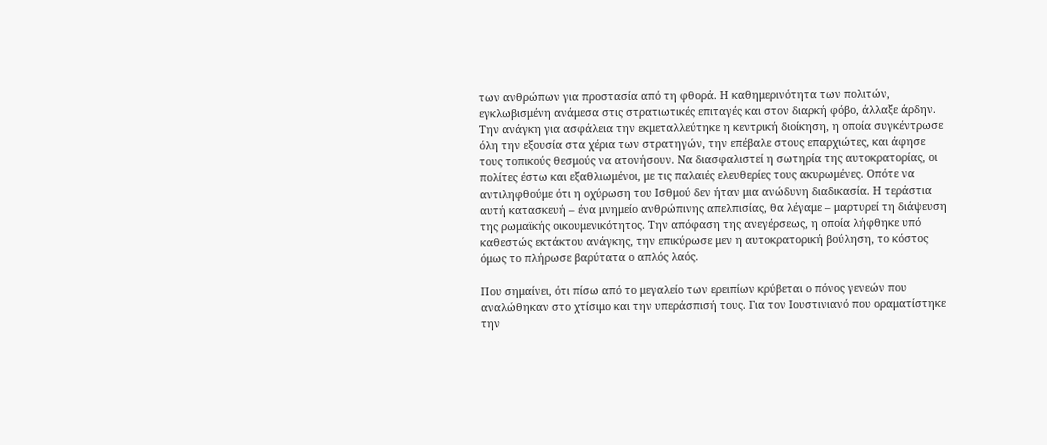των ανθρώπων για προστασία από τη φθορά. Η καθημερινότητα των πολιτών, εγκλωβισμένη ανάμεσα στις στρατιωτικές επιταγές και στον διαρκή φόβο, άλλαξε άρδην. Την ανάγκη για ασφάλεια την εκμεταλλεύτηκε η κεντρική διοίκηση, η οποία συγκέντρωσε όλη την εξουσία στα χέρια των στρατηγών, την επέβαλε στους επαρχιώτες, και άφησε τους τοπικούς θεσμούς να ατονήσουν. Να διασφαλιστεί η σωτηρία της αυτοκρατορίας, οι πολίτες έστω και εξαθλιωμένοι, με τις παλαιές ελευθερίες τους ακυρωμένες. Οπότε να αντιληφθούμε ότι η οχύρωση του Ισθμού δεν ήταν μια ανώδυνη διαδικασία. Η τεράστια αυτή κατασκευή – ένα μνημείο ανθρώπινης απελπισίας, θα λέγαμε – μαρτυρεί τη διάψευση της ρωμαϊκής οικουμενικότητος. Την απόφαση της ανεγέρσεως, η οποία λήφθηκε υπό καθεστώς εκτάκτου ανάγκης, την επικύρωσε μεν η αυτοκρατορική βούληση, το κόστος όμως το πλήρωσε βαρύτατα ο απλός λαός.

Που σημαίνει, ότι πίσω από το μεγαλείο των ερειπίων κρύβεται ο πόνος γενεών που αναλώθηκαν στο χτίσιμο και την υπεράσπισή τους. Για τον Ιουστινιανό που οραματίστηκε την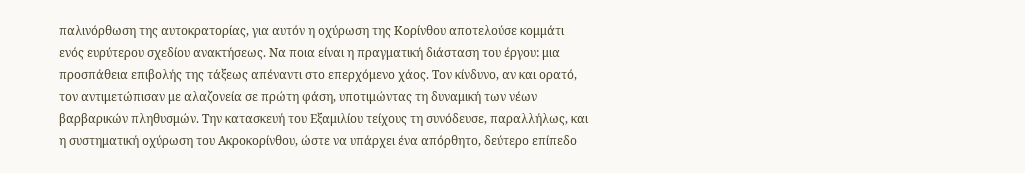παλινόρθωση της αυτοκρατορίας, για αυτόν η οχύρωση της Κορίνθου αποτελούσε κομμάτι ενός ευρύτερου σχεδίου ανακτήσεως. Να ποια είναι η πραγματική διάσταση του έργου: μια προσπάθεια επιβολής της τάξεως απέναντι στο επερχόμενο χάος. Τον κίνδυνο, αν και ορατό, τον αντιμετώπισαν με αλαζονεία σε πρώτη φάση, υποτιμώντας τη δυναμική των νέων βαρβαρικών πληθυσμών. Την κατασκευή του Εξαμιλίου τείχους τη συνόδευσε, παραλλήλως, και η συστηματική οχύρωση του Ακροκορίνθου, ώστε να υπάρχει ένα απόρθητο, δεύτερο επίπεδο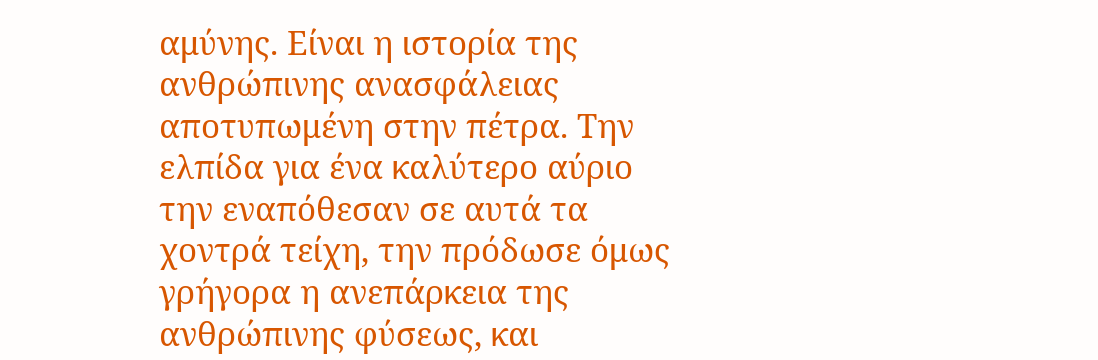αμύνης. Είναι η ιστορία της ανθρώπινης ανασφάλειας αποτυπωμένη στην πέτρα. Την ελπίδα για ένα καλύτερο αύριο την εναπόθεσαν σε αυτά τα χοντρά τείχη, την πρόδωσε όμως γρήγορα η ανεπάρκεια της ανθρώπινης φύσεως, και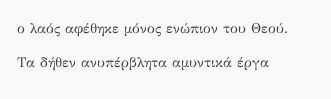ο λαός αφέθηκε μόνος ενώπιον του Θεού.

Τα δήθεν ανυπέρβλητα αμυντικά έργα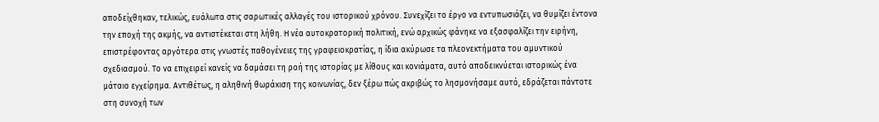αποδείχθηκαν, τελικώς, ευάλωτα στις σαρωτικές αλλαγές του ιστορικού χρόνου. Συνεχίζει το έργο να εντυπωσιάζει, να θυμίζει έντονα την εποχή της ακμής, να αντιστέκεται στη λήθη. Η νέα αυτοκρατορική πολιτική, ενώ αρχικώς φάνηκε να εξασφαλίζει την ειρήνη, επιστρέφοντας αργότερα στις γνωστές παθογένειες της γραφειοκρατίας, η ίδια ακύρωσε τα πλεονεκτήματα του αμυντικού σχεδιασμού. Το να επιχειρεί κανείς να δαμάσει τη ροή της ιστορίας με λίθους και κονιάματα, αυτό αποδεικνύεται ιστορικώς ένα μάταιο εγχείρημα. Αντιθέτως, η αληθινή θωράκιση της κοινωνίας, δεν ξέρω πώς ακριβώς το λησμονήσαμε αυτό, εδράζεται πάντοτε στη συνοχή των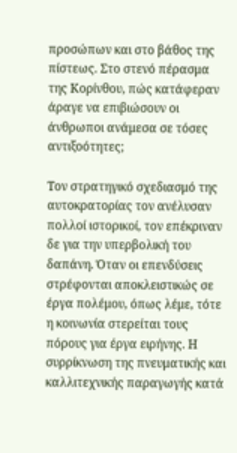προσώπων και στο βάθος της πίστεως. Στο στενό πέρασμα της Κορίνθου, πώς κατάφεραν άραγε να επιβιώσουν οι άνθρωποι ανάμεσα σε τόσες αντιξοότητες;

Τον στρατηγικό σχεδιασμό της αυτοκρατορίας τον ανέλυσαν πολλοί ιστορικοί, τον επέκριναν δε για την υπερβολική του δαπάνη. Όταν οι επενδύσεις στρέφονται αποκλειστικώς σε έργα πολέμου, όπως λέμε, τότε η κοινωνία στερείται τους πόρους για έργα ειρήνης. Η συρρίκνωση της πνευματικής και καλλιτεχνικής παραγωγής κατά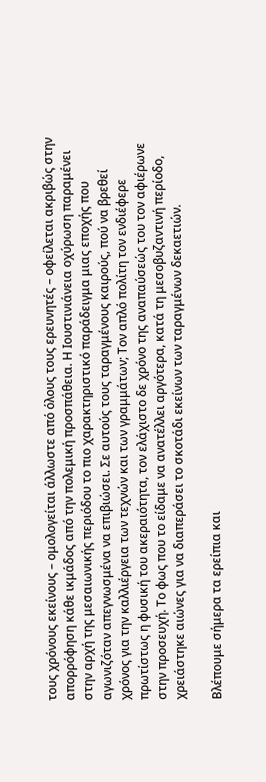τους χρόνους εκείνους – ομολογείται άλλωστε από όλους τους ερευνητές – οφείλεται ακριβώς στην απορρόφηση κάθε ικμάδος από την πολεμική προσπάθεια. Η Ιουστινιάνεια οχύρωση παραμένει στην αρχή της μεσαιωνικής περιόδου το πιο χαρακτηριστικό παράδειγμα μιας εποχής που αγωνιζόταν απεγνωσμένα να επιβιώσει. Σε αυτούς τους ταραγμένους καιρούς, πού να βρεθεί χρόνος για την καλλιέργεια των τεχνών και των γραμμάτων; Τον απλό πολίτη τον ενδιέφερε πρωτίστως η φυσική του ακεραιότητα, τον ελάχιστο δε χρόνο της αναπαύσεώς του τον αφιέρωνε στην προσευχή. Το φως που το είδαμε να ανατέλλει αργότερα, κατά τη μεσοβυζαντινή περίοδο, χρειάστηκε αιώνες για να διαπεράσει το σκοτάδι εκείνων των ταραγμένων δεκαετιών.

Βλέπουμε σήμερα τα ερείπια και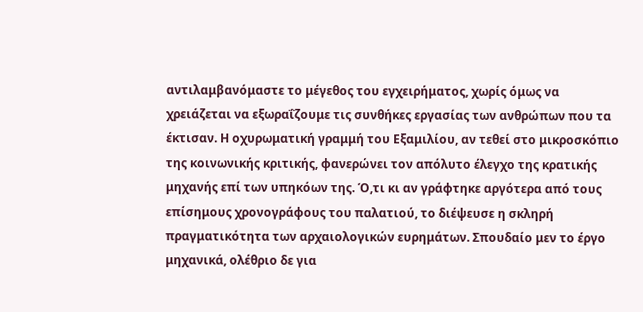αντιλαμβανόμαστε το μέγεθος του εγχειρήματος, χωρίς όμως να χρειάζεται να εξωραΐζουμε τις συνθήκες εργασίας των ανθρώπων που τα έκτισαν. Η οχυρωματική γραμμή του Εξαμιλίου, αν τεθεί στο μικροσκόπιο της κοινωνικής κριτικής, φανερώνει τον απόλυτο έλεγχο της κρατικής μηχανής επί των υπηκόων της. Ό,τι κι αν γράφτηκε αργότερα από τους επίσημους χρονογράφους του παλατιού, το διέψευσε η σκληρή πραγματικότητα των αρχαιολογικών ευρημάτων. Σπουδαίο μεν το έργο μηχανικά, ολέθριο δε για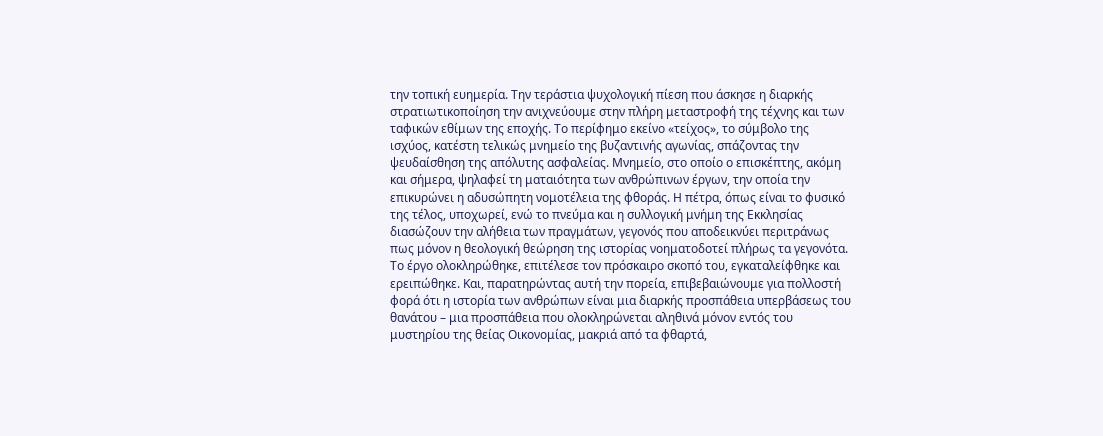την τοπική ευημερία. Την τεράστια ψυχολογική πίεση που άσκησε η διαρκής στρατιωτικοποίηση την ανιχνεύουμε στην πλήρη μεταστροφή της τέχνης και των ταφικών εθίμων της εποχής. Το περίφημο εκείνο «τείχος», το σύμβολο της ισχύος, κατέστη τελικώς μνημείο της βυζαντινής αγωνίας, σπάζοντας την ψευδαίσθηση της απόλυτης ασφαλείας. Μνημείο, στο οποίο ο επισκέπτης, ακόμη και σήμερα, ψηλαφεί τη ματαιότητα των ανθρώπινων έργων, την οποία την επικυρώνει η αδυσώπητη νομοτέλεια της φθοράς. Η πέτρα, όπως είναι το φυσικό της τέλος, υποχωρεί, ενώ το πνεύμα και η συλλογική μνήμη της Εκκλησίας διασώζουν την αλήθεια των πραγμάτων, γεγονός που αποδεικνύει περιτράνως πως μόνον η θεολογική θεώρηση της ιστορίας νοηματοδοτεί πλήρως τα γεγονότα. Το έργο ολοκληρώθηκε, επιτέλεσε τον πρόσκαιρο σκοπό του, εγκαταλείφθηκε και ερειπώθηκε. Και, παρατηρώντας αυτή την πορεία, επιβεβαιώνουμε για πολλοστή φορά ότι η ιστορία των ανθρώπων είναι μια διαρκής προσπάθεια υπερβάσεως του θανάτου – μια προσπάθεια που ολοκληρώνεται αληθινά μόνον εντός του μυστηρίου της θείας Οικονομίας, μακριά από τα φθαρτά,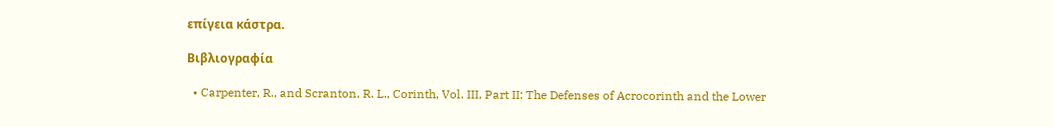επίγεια κάστρα.

Βιβλιογραφία

  • Carpenter, R., and Scranton, R. L., Corinth, Vol. III, Part II: The Defenses of Acrocorinth and the Lower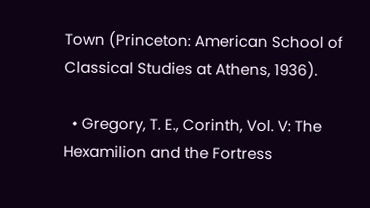Town (Princeton: American School of Classical Studies at Athens, 1936).

  • Gregory, T. E., Corinth, Vol. V: The Hexamilion and the Fortress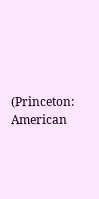(Princeton: American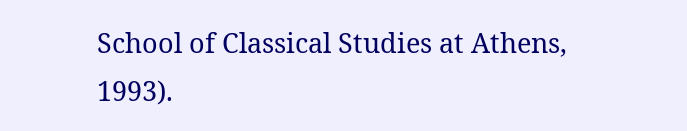School of Classical Studies at Athens, 1993).